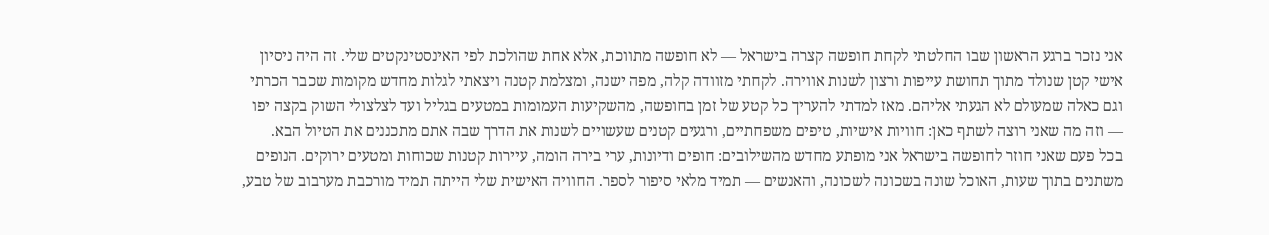אני נזכר ברגע הראשון שבו החלטתי לקחת חופשה קצרה בישראל — לא חופשה מתווכת, אלא אחת שהולכת לפי האינסטינקטים שלי. זה היה ניסיון אישי קטן שנולד מתוך תחושת עייפות ורצון לשנות אווירה. לקחתי מזוודה קלה, מפה ישנה, ומצלמת קטנה ויצאתי לגלות מחדש מקומות שכבר הכרתי וגם כאלה שמעולם לא הגעתי אליהם. מאז למדתי להעריך כל קטע של זמן בחופשה, מהשקיעות העמומות במטעים בגליל ועד לצלצולי השוק בקצה יפו — וזה מה שאני רוצה לשתף כאן: חוויות אישיות, טיפים משפחתיים, ורגעים קטנים שעשויים לשנות את הדרך שבה אתם מתכננים את הטיול הבא.
בכל פעם שאני חוזר לחופשה בישראל אני מופתע מחדש מהשילובים: חופים ודיונות, ערי בירה הומה, עיירות קטנות שכוחות ומטעים ירוקים. הנופים משתנים בתוך שעות, האוכל שונה בשכונה לשכונה, והאנשים — תמיד מלאי סיפור לספר. החוויה האישית שלי הייתה תמיד מורכבת מערבוב של טבע,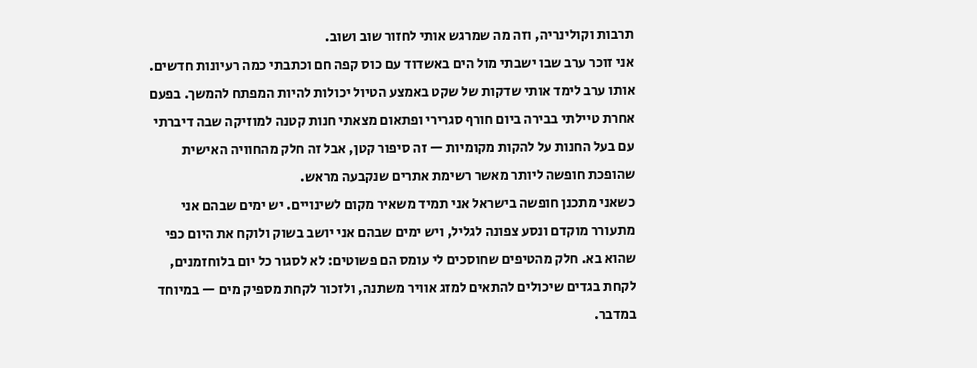תרבות וקולינריה, וזה מה שמרגש אותי לחזור שוב ושוב.
אני זוכר ערב שבו ישבתי מול הים באשדוד עם כוס קפה חם וכתבתי כמה רעיונות חדשים. אותו ערב לימד אותי שדקות של שקט באמצע הטיול יכולות להיות המפתח להמשך. בפעם אחרת טיילתי בבירה ביום חורף סגרירי ופתאום מצאתי חנות קטנה למוזיקה שבה דיברתי עם בעל החנות על להקות מקומיות — זה סיפור קטן, אבל זה חלק מהחוויה האישית שהופכת חופשה ליותר מאשר רשימת אתרים שנקבעה מראש.
כשאני מתכנן חופשה בישראל אני תמיד משאיר מקום לשינויים. יש ימים שבהם אני מתעורר מוקדם ונסע צפונה לגליל, ויש ימים שבהם אני יושב בשוק ולוקח את היום כפי שהוא בא. חלק מהטיפים שחוסכים לי עומס הם פשוטים: לא לסגור כל יום בלוחזמנים, לקחת בגדים שיכולים להתאים למזג אוויר משתנה, ולזכור לקחת מספיק מים — במיוחד במדבר.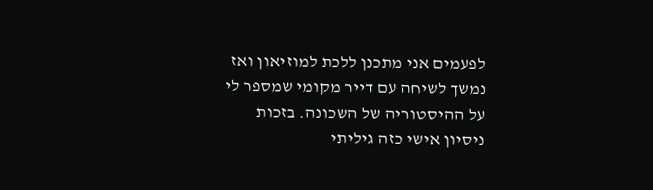לפעמים אני מתכנן ללכת למוזיאון ואז נמשך לשיחה עם דייר מקומי שמספר לי על ההיסטוריה של השכונה. בזכות ניסיון אישי כזה גיליתי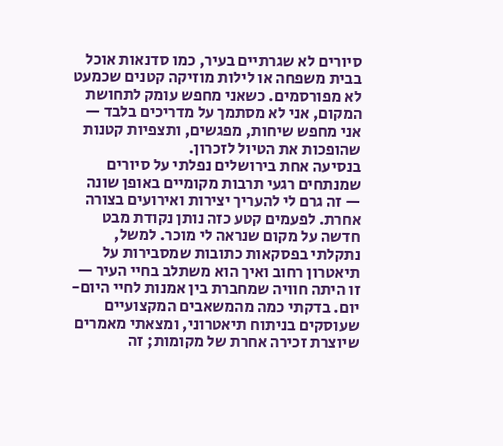סיורים לא שגרתיים בעיר, כמו סדנאות אוכל בבית משפחה או לילות מוזיקה קטנים שכמעט לא מפורסמים. כשאני מחפש עומק לתחושת המקום, אני לא מסתמך על מדריכים בלבד — אני מחפש שיחות, מפגשים, ותצפיות קטנות שהופכות את הטיול לזכרון.
בנסיעה אחת בירושלים נפלתי על סיורים שמנתחים רגעי תרבות מקומיים באופן שונה — זה גרם לי להעריך יצירות ואירועים בצורה אחרת. לפעמים קטע כזה נותן נקודת מבט חדשה על מקום שנראה לי מוכר. למשל, נתקלתי בפסקאות כתובות שמסבירות על תיאטרון רחוב ואיך הוא משתלב בחיי העיר — זו היתה חוויה שמחברת בין אמנות לחיי היום-יום. בדקתי כמה מהמשאבים המקצועיים שעוסקים בניתוח תיאטרוני, ומצאתי מאמרים שיוצרת זכירה אחרת של מקומות; זה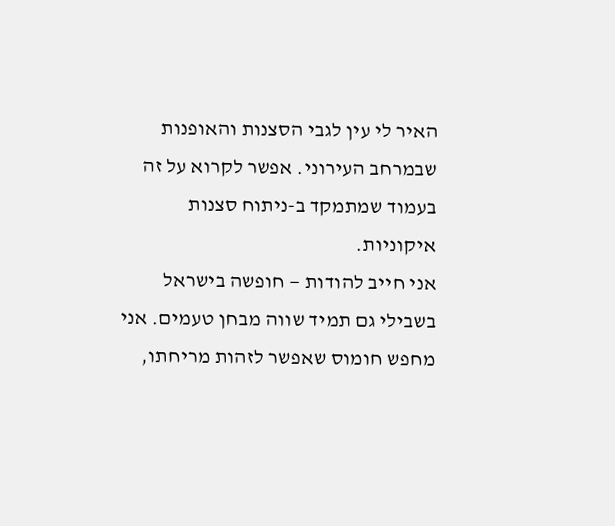האיר לי עין לגבי הסצנות והאופנות שבמרחב העירוני. אפשר לקרוא על זה בעמוד שמתמקד ב-ניתוח סצנות איקוניות.
אני חייב להודות — חופשה בישראל בשבילי גם תמיד שווה מבחן טעמים. אני מחפש חומוס שאפשר לזהות מריחתו,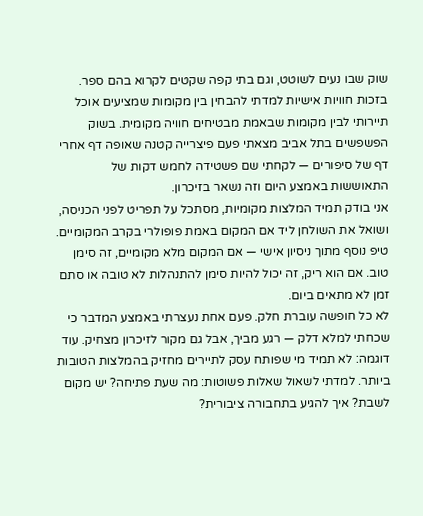שוק שבו נעים לשוטט, וגם בתי קפה שקטים לקרוא בהם ספר. בזכות חוויות אישיות למדתי להבחין בין מקומות שמציעים אוכל תיירותי לבין מקומות שבאמת מבטיחים חוויה מקומית. בשוק הפשפשים בתל אביב מצאתי פעם פיצרייה קטנה שאופה דף אחרי דף של סיפורים — לקחתי שם פשטידה לחמש דקות של התאוששות באמצע היום וזה נשאר בזיכרון.
אני בודק תמיד המלצות מקומיות, מסתכל על תפריט לפני הכניסה, ושואל את השולחן ליד אם המקום באמת פופולרי בקרב המקומיים. טיפ נוסף מתוך ניסיון אישי — אם המקום מלא מקומיים, זה סימן טוב. אם הוא ריק, זה יכול להיות סימן להתנהלות לא טובה או סתם זמן לא מתאים ביום.
לא כל חופשה עוברת חלק. פעם אחת נעצרתי באמצע המדבר כי שכחתי למלא דלק — רגע מביך, אבל גם מקור לזיכרון מצחיק. עוד דוגמה: לא תמיד מי שפותח עסק לתיירים מחזיק בהמלצות הטובות ביותר. למדתי לשאול שאלות פשוטות: מה שעת פתיחה? יש מקום לשבת? איך להגיע בתחבורה ציבורית?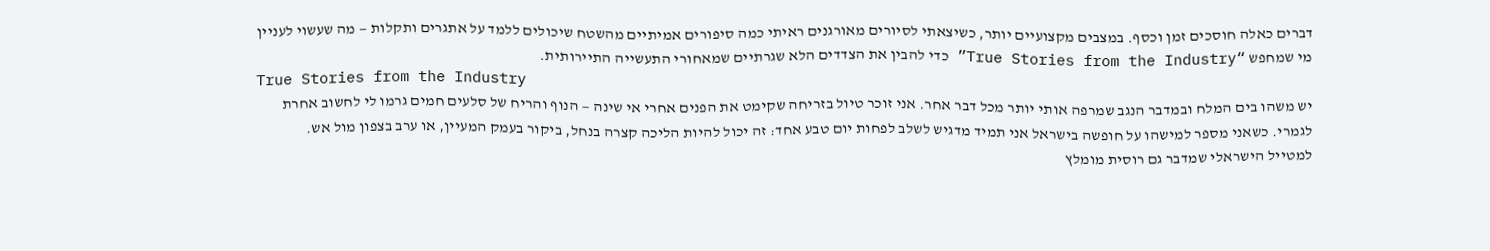דברים כאלה חוסכים זמן וכסף. במצבים מקצועיים יותר, כשיצאתי לסיורים מאורגנים ראיתי כמה סיפורים אמיתיים מהשטח שיכולים ללמד על אתגרים ותקלות — מה שעשוי לעניין מי שמחפש “True Stories from the Industry” כדי להבין את הצדדים הלא שגרתיים שמאחורי התעשייה התיירותית.
True Stories from the Industry
יש משהו בים המלח ובמדבר הנגב שמרפה אותי יותר מכל דבר אחר. אני זוכר טיול בזריחה שקימט את הפנים אחרי אי שינה — הנוף והריח של סלעים חמים גרמו לי לחשוב אחרת לגמרי. כשאני מספר למישהו על חופשה בישראל אני תמיד מדגיש לשלב לפחות יום טבע אחד: זה יכול להיות הליכה קצרה בנחל, ביקור בעמק המעיין, או ערב בצפון מול אש.
למטייל הישראלי שמדבר גם רוסית מומלץ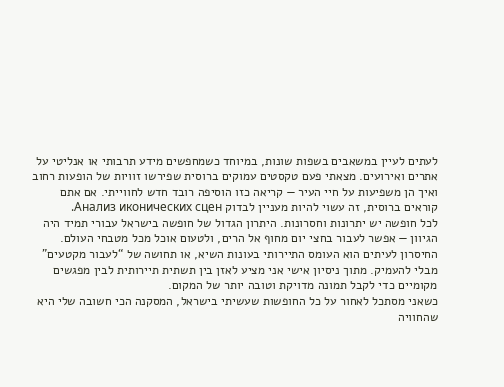לעתים לעיין במשאבים בשפות שונות, במיוחד כשמחפשים מידע תרבותי או אנליטי על אתרים ואירועים. מצאתי פעם טקסטים עמוקים ברוסית שפירשו זוויות של הופעות רחוב ואיך הן משפיעות על חיי העיר — קריאה כזו הוסיפה רובד חדש לחווייתי. אם אתם קוראים ברוסית, זה עשוי להיות מעניין לבדוק Анализ иконических сцен.
לכל חופשה יש יתרונות וחסרונות. היתרון הגדול של חופשה בישראל עבורי תמיד היה הגיוון — אפשר לעבור בחצי יום מחוף אל הרים, ולטעום אוכל מכל מטבחי העולם. החיסרון לעיתים הוא העומס התיירותי בעונות השיא, או תחושה של “לעבור מקטעים” מבלי להעמיק. מתוך ניסיון אישי אני מציע לאזן בין תשתית תיירותית לבין מפגשים מקומיים כדי לקבל תמונה מדויקת וטובה יותר של המקום.
כשאני מסתכל לאחור על כל החופשות שעשיתי בישראל, המסקנה הכי חשובה שלי היא שהחוויה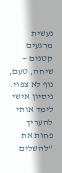נעשית מרגעים קטנים — שיחה, טעם, נוף לא צפוי. ניסיון אישי לימד אותי להעריך פחות את “להשלים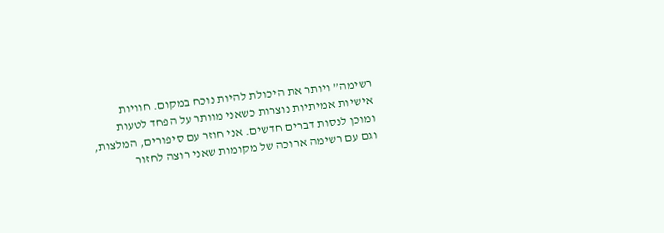רשימה” ויותר את היכולת להיות נוכח במקום. חוויות אישיות אמיתיות נוצרות כשאני מוותר על הפחד לטעות ומוכן לנסות דברים חדשים. אני חוזר עם סיפורים, המלצות, וגם עם רשימה ארוכה של מקומות שאני רוצה לחזור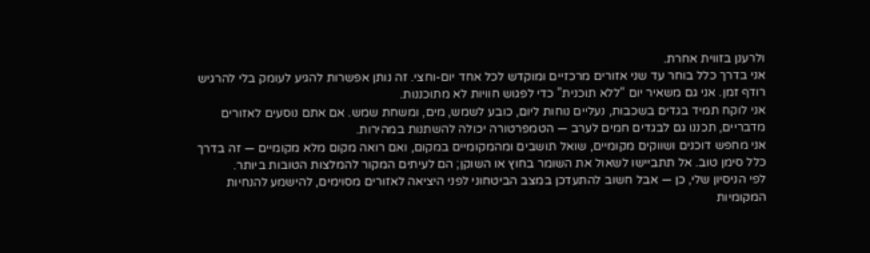ולרענן בזווית אחרת.
אני בדרך כלל בוחר עד שני אזורים מרכזיים ומוקדש לכל אחד יום-וחצי. זה נותן אפשרות להגיע לעומק בלי להרגיש רודף זמן. אני גם משאיר יום “ללא תוכנית” כדי לפגוש חוויות לא מתוכננות.
אני לוקח תמיד בגדים בשכבות, נעליים נוחות ליום, כובע לשמש, מים, ומשחת שמש. אם אתם נוסעים לאזורים מדבריים, תכננו גם לבגדים חמים לערב — הטמפרטורה יכולה להשתנות במהירות.
אני מחפש דוכנים ושווקים מקומיים, שואל תושבים ומהמקומיים במקום, ואם רואה מקום מלא מקומיים — זה בדרך כלל סימן טוב. אל תתביישו לשאול את השומר בחוץ או השוקן; הם לעיתים המקור להמלצות הטובות ביותר.
לפי הניסיון שלי, כן — אבל חשוב להתעדכן במצב הביטחוני לפני היציאה לאזורים מסוימים, להישמע להנחיות המקומיות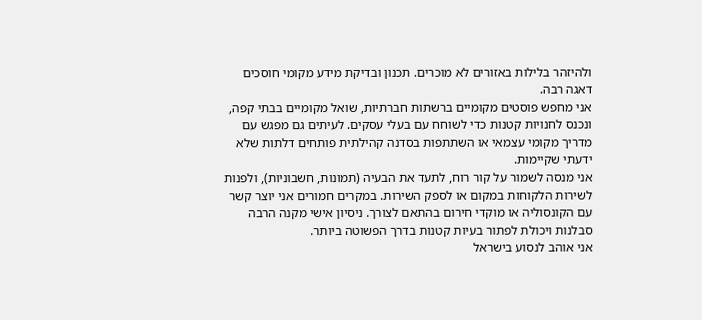ולהיזהר בלילות באזורים לא מוכרים. תכנון ובדיקת מידע מקומי חוסכים דאגה רבה.
אני מחפש פוסטים מקומיים ברשתות חברתיות, שואל מקומיים בבתי קפה, ונכנס לחנויות קטנות כדי לשוחח עם בעלי עסקים. לעיתים גם מפגש עם מדריך מקומי עצמאי או השתתפות בסדנה קהילתית פותחים דלתות שלא ידעתי שקיימות.
אני מנסה לשמור על קור רוח, לתעד את הבעיה (תמונות, חשבוניות), ולפנות לשירות הלקוחות במקום או לספק השירות. במקרים חמורים אני יוצר קשר עם הקונסוליה או מוקדי חירום בהתאם לצורך. ניסיון אישי מקנה הרבה סבלנות ויכולת לפתור בעיות קטנות בדרך הפשוטה ביותר.
אני אוהב לנסוע בישראל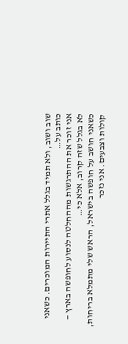שוב ושוב, ולא תמיד בגלל אתרי התיירות המוכרים. כשאני כותב על…
אני זוכר את ההתרגשות מההחלטה לנסוע לחופשה בארץ — לא בגלל שזה קרוב, אלא כי…
כשאני חושב על חופשה בישראל, הראש שלי מתמלא בריחות, קולות וצבעים. אני נזכר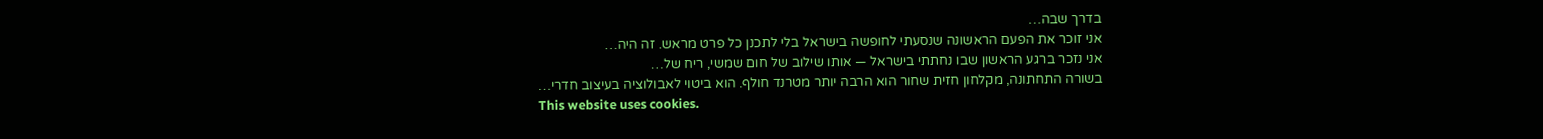בדרך שבה…
אני זוכר את הפעם הראשונה שנסעתי לחופשה בישראל בלי לתכנן כל פרט מראש. זה היה…
אני נזכר ברגע הראשון שבו נחתתי בישראל — אותו שילוב של חום שמשי, ריח של…
בשורה התחתונה, מקלחון חזית שחור הוא הרבה יותר מטרנד חולף. הוא ביטוי לאבולוציה בעיצוב חדרי…
This website uses cookies.